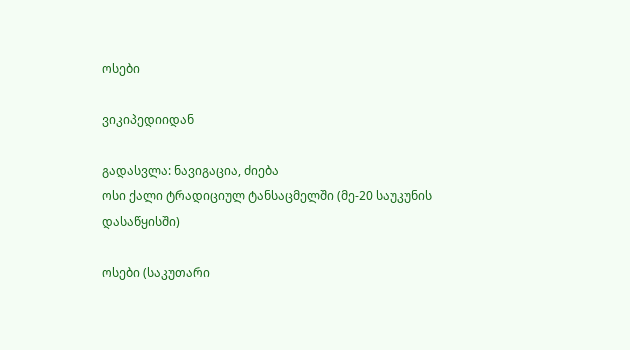ოსები

ვიკიპედიიდან

გადასვლა: ნავიგაცია, ძიება
ოსი ქალი ტრადიციულ ტანსაცმელში (მე-20 საუკუნის დასაწყისში)

ოსები (საკუთარი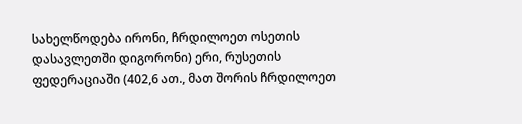სახელწოდება ირონი, ჩრდილოეთ ოსეთის დასავლეთში დიგორონი) ერი, რუსეთის ფედერაციაში (402,6 ათ., მათ შორის ჩრდილოეთ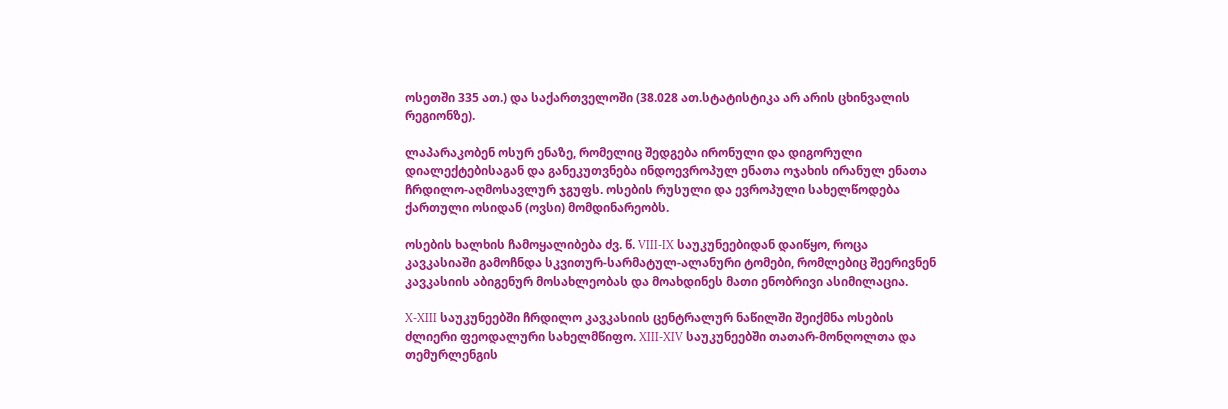ოსეთში 335 ათ.) და საქართველოში (38.028 ათ.სტატისტიკა არ არის ცხინვალის რეგიონზე).

ლაპარაკობენ ოსურ ენაზე, რომელიც შედგება ირონული და დიგორული დიალექტებისაგან და განეკუთვნება ინდოევროპულ ენათა ოჯახის ირანულ ენათა ჩრდილო-აღმოსავლურ ჯგუფს. ოსების რუსული და ევროპული სახელწოდება ქართული ოსიდან (ოვსი) მომდინარეობს.

ოსების ხალხის ჩამოყალიბება ძვ. წ. VIII-IX საუკუნეებიდან დაიწყო, როცა კავკასიაში გამოჩნდა სკვითურ-სარმატულ-ალანური ტომები, რომლებიც შეერივნენ კავკასიის აბიგენურ მოსახლეობას და მოახდინეს მათი ენობრივი ასიმილაცია.

X-XIII საუკუნეებში ჩრდილო კავკასიის ცენტრალურ ნაწილში შეიქმნა ოსების ძლიერი ფეოდალური სახელმწიფო. XIII-XIV საუკუნეებში თათარ-მონღოლთა და თემურლენგის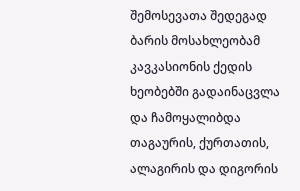შემოსევათა შედეგად ბარის მოსახლეობამ კავკასიონის ქედის ხეობებში გადაინაცვლა და ჩამოყალიბდა თაგაურის, ქურთათის, ალაგირის და დიგორის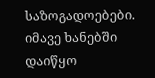საზოგადოებები. იმავე ხანებში დაიწყო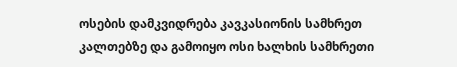ოსების დამკვიდრება კავკასიონის სამხრეთ კალთებზე და გამოიყო ოსი ხალხის სამხრეთი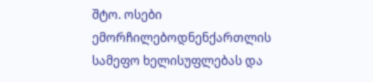შტო. ოსები ემორჩილებოდნენქართლის სამეფო ხელისუფლებას და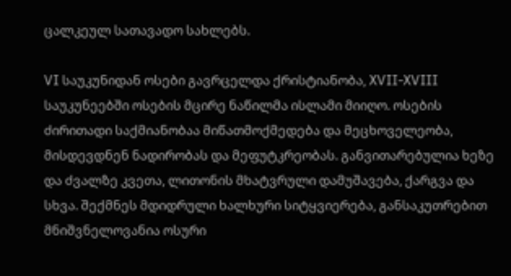ცალკეულ სათავადო სახლებს.

VI საუკუნიდან ოსები გავრცელდა ქრისტიანობა, XVII-XVIII საუკუნეებში ოსების მცირე ნაწილმა ისლამი მიიღო. ოსების ძირითადი საქმიანობაა მიწათმოქმედება და მეცხოველეობა, მისდევდნენ ნადირობას და მეფუტკრეობას. განვითარებულია ხეზე და ძვალზე კვეთა, ლითონის მხატვრული დამუშავება, ქარგვა და სხვა. შექმნეს მდიდრული ხალხური სიტყვიერება, განსაკუთრებით მნიშვნელოვანია ოსური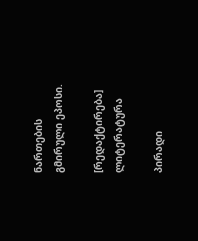ნართების გმირული ეპოსი.

[რედაქტირება] ლიტერატურა

პირადი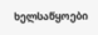ხელსაწყოები